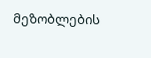მეზობლების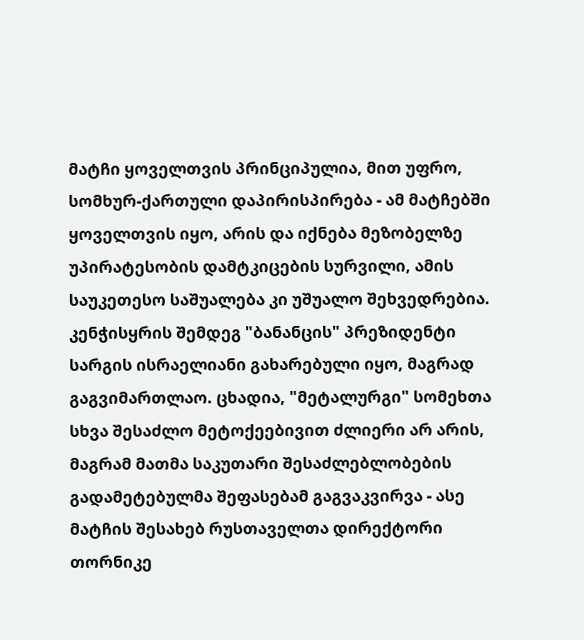მატჩი ყოველთვის პრინციპულია, მით უფრო, სომხურ-ქართული დაპირისპირება - ამ მატჩებში ყოველთვის იყო, არის და იქნება მეზობელზე უპირატესობის დამტკიცების სურვილი, ამის საუკეთესო საშუალება კი უშუალო შეხვედრებია.
კენჭისყრის შემდეგ "ბანანცის" პრეზიდენტი სარგის ისრაელიანი გახარებული იყო, მაგრად გაგვიმართლაო. ცხადია, "მეტალურგი" სომეხთა სხვა შესაძლო მეტოქეებივით ძლიერი არ არის, მაგრამ მათმა საკუთარი შესაძლებლობების გადამეტებულმა შეფასებამ გაგვაკვირვა - ასე
მატჩის შესახებ რუსთაველთა დირექტორი თორნიკე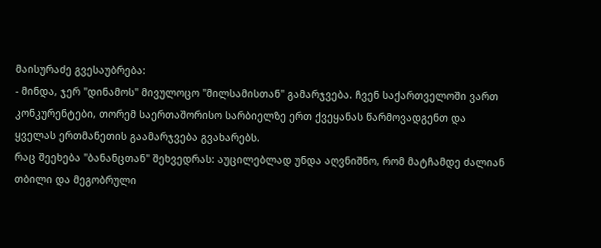მაისურაძე გვესაუბრება:
- მინდა, ჯერ "დინამოს" მივულოცო "მილსამისთან" გამარჯვება. ჩვენ საქართველოში ვართ კონკურენტები, თორემ საერთაშორისო სარბიელზე ერთ ქვეყანას წარმოვადგენთ და ყველას ერთმანეთის გაამარჯვება გვახარებს.
რაც შეეხება "ბანანცთან" შეხვედრას: აუცილებლად უნდა აღვნიშნო, რომ მატჩამდე ძალიან თბილი და მეგობრული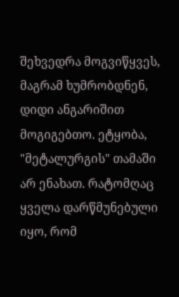შეხვედრა მოგვიწყვეს, მაგრამ ხუმრობდნენ, დიდი ანგარიშით მოგიგებთო. ეტყობა, "მეტალურგის" თამაში არ ენახათ. რატომღაც ყველა დარწმუნებული იყო, რომ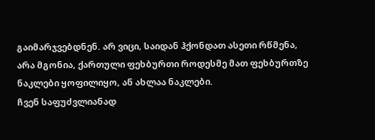გაიმარჯვებდნენ. არ ვიცი, საიდან ჰქონდათ ასეთი რწმენა, არა მგონია, ქართული ფეხბურთი როდესმე მათ ფეხბურთზე ნაკლები ყოფილიყო, ან ახლაა ნაკლები.
ჩვენ საფუძვლიანად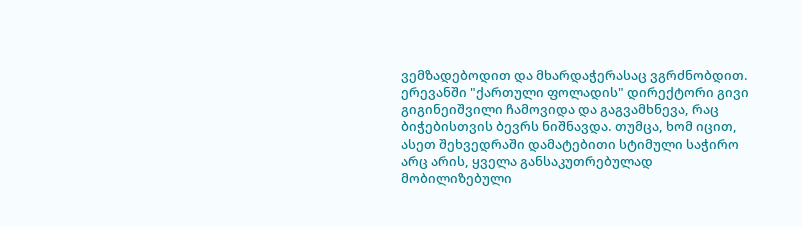ვემზადებოდით და მხარდაჭერასაც ვგრძნობდით. ერევანში "ქართული ფოლადის" დირექტორი გივი გიგინეიშვილი ჩამოვიდა და გაგვამხნევა, რაც ბიჭებისთვის ბევრს ნიშნავდა. თუმცა, ხომ იცით, ასეთ შეხვედრაში დამატებითი სტიმული საჭირო არც არის, ყველა განსაკუთრებულად მობილიზებული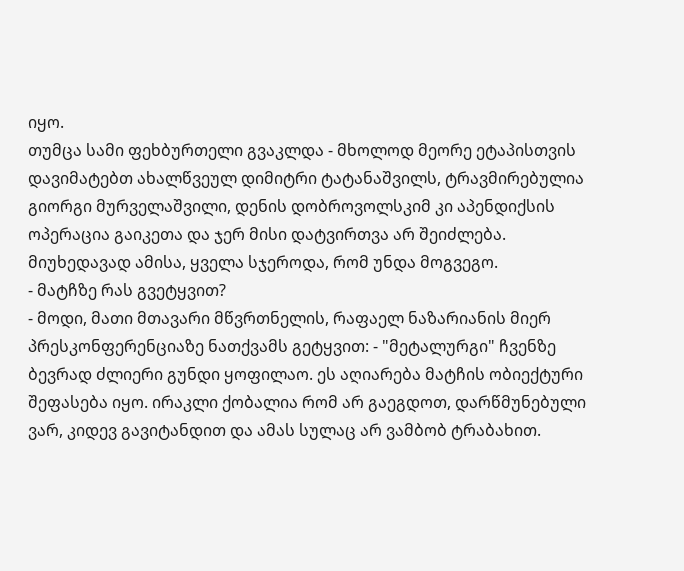იყო.
თუმცა სამი ფეხბურთელი გვაკლდა - მხოლოდ მეორე ეტაპისთვის დავიმატებთ ახალწვეულ დიმიტრი ტატანაშვილს, ტრავმირებულია გიორგი მურველაშვილი, დენის დობროვოლსკიმ კი აპენდიქსის ოპერაცია გაიკეთა და ჯერ მისი დატვირთვა არ შეიძლება. მიუხედავად ამისა, ყველა სჯეროდა, რომ უნდა მოგვეგო.
- მატჩზე რას გვეტყვით?
- მოდი, მათი მთავარი მწვრთნელის, რაფაელ ნაზარიანის მიერ პრესკონფერენციაზე ნათქვამს გეტყვით: - "მეტალურგი" ჩვენზე ბევრად ძლიერი გუნდი ყოფილაო. ეს აღიარება მატჩის ობიექტური შეფასება იყო. ირაკლი ქობალია რომ არ გაეგდოთ, დარწმუნებული ვარ, კიდევ გავიტანდით და ამას სულაც არ ვამბობ ტრაბახით.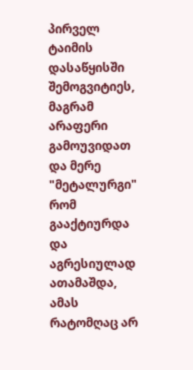პირველ ტაიმის დასაწყისში შემოგვიტიეს, მაგრამ არაფერი გამოუვიდათ და მერე "მეტალურგი" რომ გააქტიურდა და აგრესიულად ათამაშდა, ამას რატომღაც არ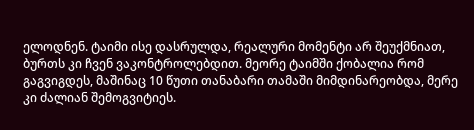ელოდნენ. ტაიმი ისე დასრულდა, რეალური მომენტი არ შეუქმნიათ, ბურთს კი ჩვენ ვაკონტროლებდით. მეორე ტაიმში ქობალია რომ გაგვიგდეს, მაშინაც 10 წუთი თანაბარი თამაში მიმდინარეობდა, მერე კი ძალიან შემოგვიტიეს.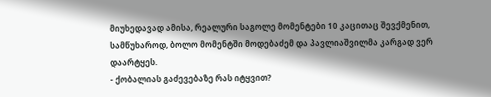მიუხედავად ამისა, რეალური საგოლე მომენტები 10 კაცითაც შევქმენით, სამწუხაროდ, ბოლო მომენტში მოდებაძემ და პავლიაშვილმა კარგად ვერ დაარტყეს.
- ქობალიას გაძევებაზე რას იტყვით?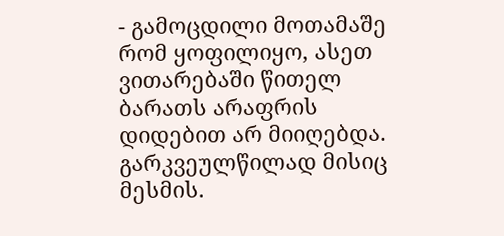- გამოცდილი მოთამაშე რომ ყოფილიყო, ასეთ ვითარებაში წითელ ბარათს არაფრის დიდებით არ მიიღებდა. გარკვეულწილად მისიც მესმის.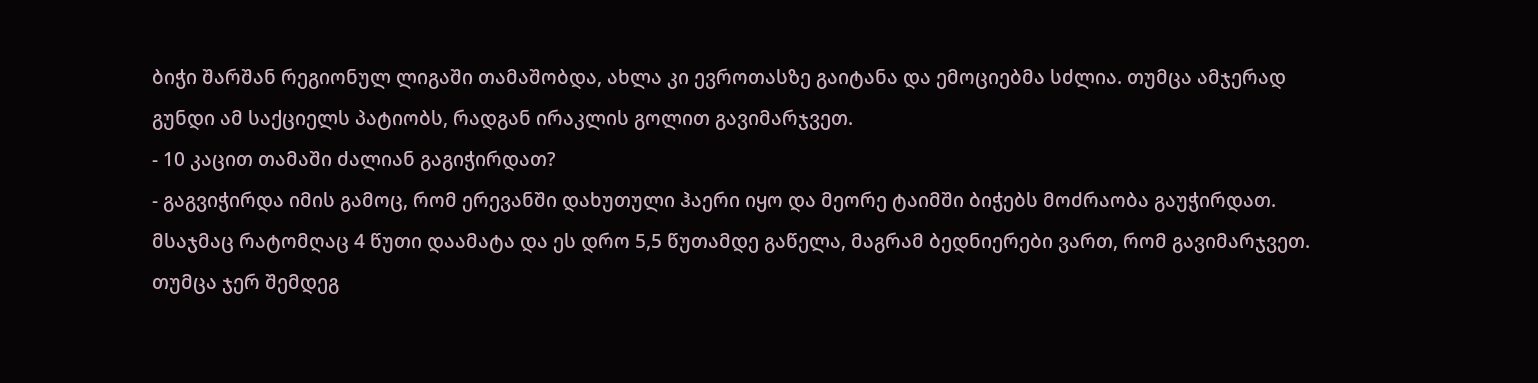ბიჭი შარშან რეგიონულ ლიგაში თამაშობდა, ახლა კი ევროთასზე გაიტანა და ემოციებმა სძლია. თუმცა ამჯერად გუნდი ამ საქციელს პატიობს, რადგან ირაკლის გოლით გავიმარჯვეთ.
- 10 კაცით თამაში ძალიან გაგიჭირდათ?
- გაგვიჭირდა იმის გამოც, რომ ერევანში დახუთული ჰაერი იყო და მეორე ტაიმში ბიჭებს მოძრაობა გაუჭირდათ. მსაჯმაც რატომღაც 4 წუთი დაამატა და ეს დრო 5,5 წუთამდე გაწელა, მაგრამ ბედნიერები ვართ, რომ გავიმარჯვეთ.
თუმცა ჯერ შემდეგ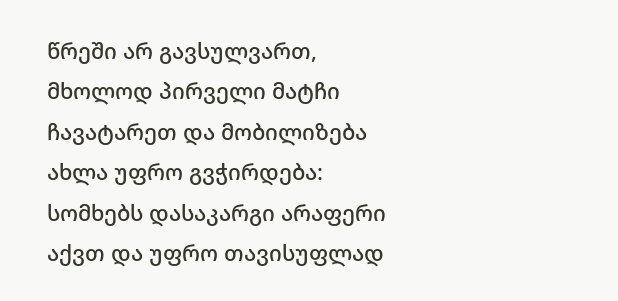წრეში არ გავსულვართ, მხოლოდ პირველი მატჩი ჩავატარეთ და მობილიზება ახლა უფრო გვჭირდება: სომხებს დასაკარგი არაფერი აქვთ და უფრო თავისუფლად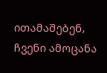ითამაშებენ, ჩვენი ამოცანა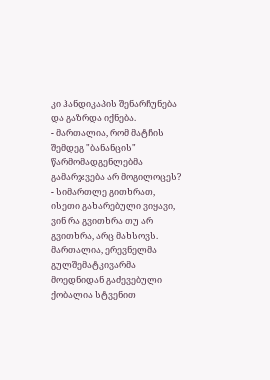კი ჰანდიკაპის შენარჩუნება და გაზრდა იქნება.
- მართალია, რომ მატჩის შემდეგ "ბანანცის" წარმომადგენლებმა გამარჯვება არ მოგილოცეს?
- სიმართლე გითხრათ, ისეთი გახარებული ვიყავი, ვინ რა გვითხრა თუ არ გვითხრა, არც მახსოვს. მართალია, ერევნელმა გულშემატკივარმა მოედნიდან გაძევებული ქობალია სტვენით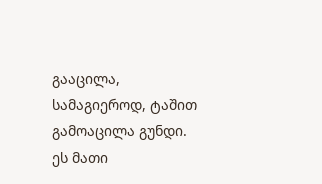გააცილა, სამაგიეროდ, ტაშით გამოაცილა გუნდი. ეს მათი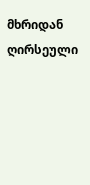მხრიდან ღირსეული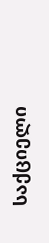საქციელი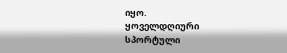იყო.
ყოველდღიური სპორტული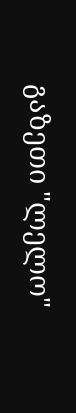გაზეთი "ლელო"